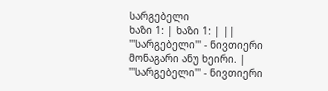სარგებელი
ხაზი 1: | ხაზი 1: | ||
'''სარგებელი''' - ნივთიერი მონაგარი ანუ ხეირი. | '''სარგებელი''' - ნივთიერი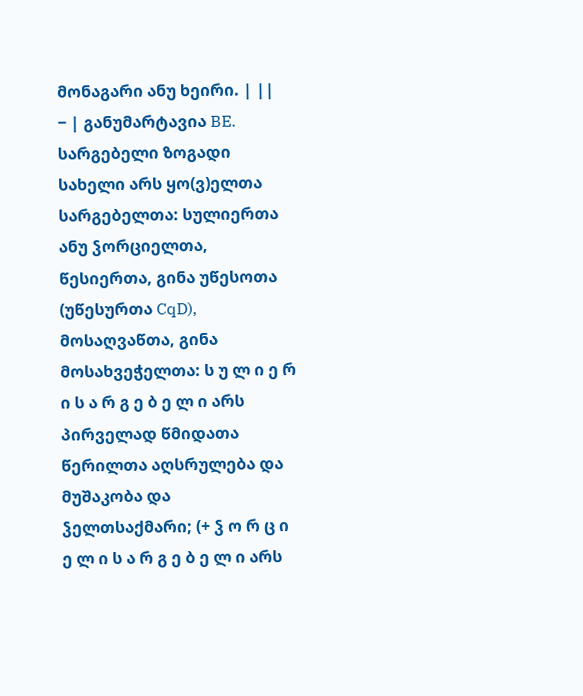მონაგარი ანუ ხეირი. | ||
− | განუმარტავია BE. სარგებელი ზოგადი სახელი არს ყო(ვ)ელთა სარგებელთა: სულიერთა ანუ ჴორციელთა, წესიერთა, გინა უწესოთა (უწესურთა CqD), მოსაღვაწთა, გინა მოსახვეჭელთა: ს უ ლ ი ე რ ი ს ა რ გ ე ბ ე ლ ი არს პირველად წმიდათა წერილთა აღსრულება და მუშაკობა და ჴელთსაქმარი; (+ ჴ ო რ ც ი ე ლ ი ს ა რ გ ე ბ ე ლ ი არს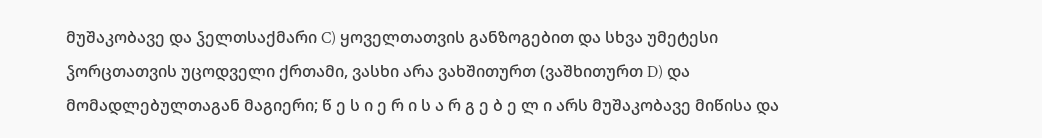მუშაკობავე და ჴელთსაქმარი C) ყოველთათვის განზოგებით და სხვა უმეტესი ჴორცთათვის უცოდველი ქრთამი, ვასხი არა ვახშითურთ (ვაშხითურთ D) და მომადლებულთაგან მაგიერი; წ ე ს ი ე რ ი ს ა რ გ ე ბ ე ლ ი არს მუშაკობავე მიწისა და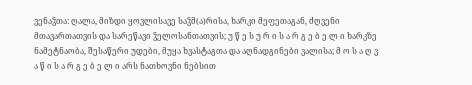ვენაჴთა: ღალა, მიზდი ყოვლისავე საჴმ(ა)რისა, ხარკი მეფეთაგან, ძღვენი მთავართათვის და სარეწავი ჴელოსანთათვის; უ წ ე ს უ რ ი ს ა რ გ ე ბ ე ლ ი ხარკზე ნამეტნაობა, შესაწერი უდები, მუყა ხვასტაგთა და აღნადგინები ვალისა; მ ო ს ა ღ ვ ა წ ი ს ა რ გ ე ბ ე ლ ი არს ნათხოვნი ნებსით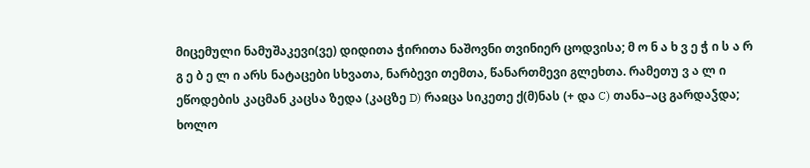მიცემული ნამუშაკევი(ვე) დიდითა ჭირითა ნაშოვნი თვინიერ ცოდვისა; მ ო ნ ა ხ ვ ე ჭ ი ს ა რ გ ე ბ ე ლ ი არს ნატაცები სხვათა, ნარბევი თემთა, წანართმევი გლეხთა. რამეთუ ვ ა ლ ი ეწოდების კაცმან კაცსა ზედა (კაცზე D) რაჲცა სიკეთე ქ(მ)ნას (+ და C) თანა–აც გარდაჴდა; ხოლო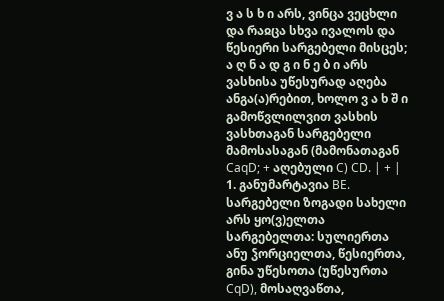ვ ა ს ხ ი არს, ვინცა ვეცხლი და რაჲცა სხვა ივალოს და წესიერი სარგებელი მისცეს; ა ღ ნ ა დ გ ი ნ ე ბ ი არს ვასხისა უწესურად აღება ანგა(ა)რებით, ხოლო ვ ა ხ შ ი გამოწვლილვით ვასხის ვასხთაგან სარგებელი მამოსასაგან (მამონათაგან CaqD; + აღებული C) CD. | + | 1. განუმარტავია BE. სარგებელი ზოგადი სახელი არს ყო(ვ)ელთა სარგებელთა: სულიერთა ანუ ჴორციელთა, წესიერთა, გინა უწესოთა (უწესურთა CqD), მოსაღვაწთა,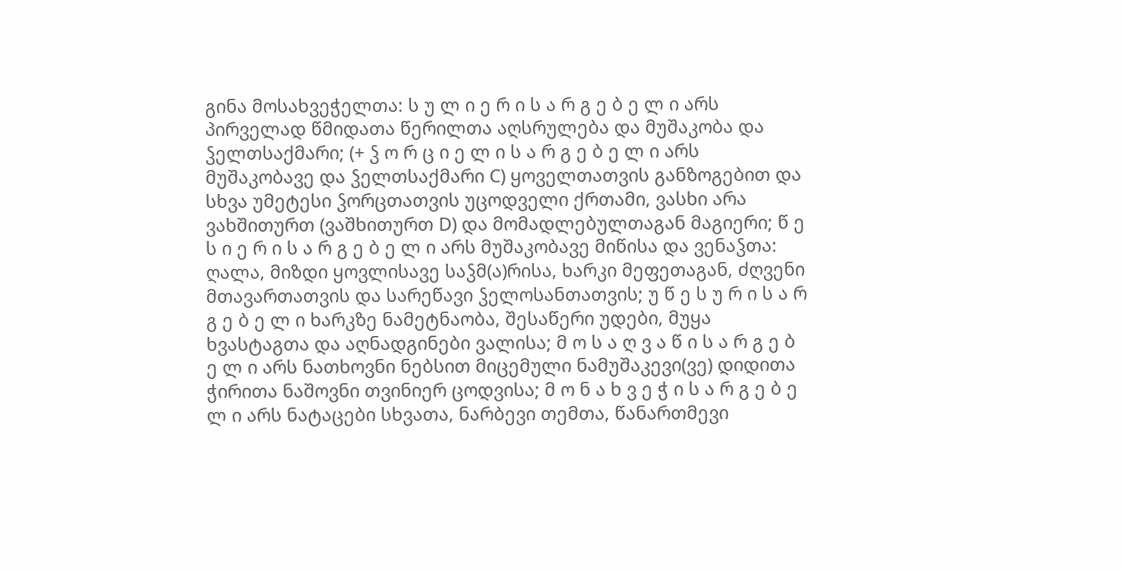გინა მოსახვეჭელთა: ს უ ლ ი ე რ ი ს ა რ გ ე ბ ე ლ ი არს პირველად წმიდათა წერილთა აღსრულება და მუშაკობა და ჴელთსაქმარი; (+ ჴ ო რ ც ი ე ლ ი ს ა რ გ ე ბ ე ლ ი არს მუშაკობავე და ჴელთსაქმარი C) ყოველთათვის განზოგებით და სხვა უმეტესი ჴორცთათვის უცოდველი ქრთამი, ვასხი არა ვახშითურთ (ვაშხითურთ D) და მომადლებულთაგან მაგიერი; წ ე ს ი ე რ ი ს ა რ გ ე ბ ე ლ ი არს მუშაკობავე მიწისა და ვენაჴთა: ღალა, მიზდი ყოვლისავე საჴმ(ა)რისა, ხარკი მეფეთაგან, ძღვენი მთავართათვის და სარეწავი ჴელოსანთათვის; უ წ ე ს უ რ ი ს ა რ გ ე ბ ე ლ ი ხარკზე ნამეტნაობა, შესაწერი უდები, მუყა ხვასტაგთა და აღნადგინები ვალისა; მ ო ს ა ღ ვ ა წ ი ს ა რ გ ე ბ ე ლ ი არს ნათხოვნი ნებსით მიცემული ნამუშაკევი(ვე) დიდითა ჭირითა ნაშოვნი თვინიერ ცოდვისა; მ ო ნ ა ხ ვ ე ჭ ი ს ა რ გ ე ბ ე ლ ი არს ნატაცები სხვათა, ნარბევი თემთა, წანართმევი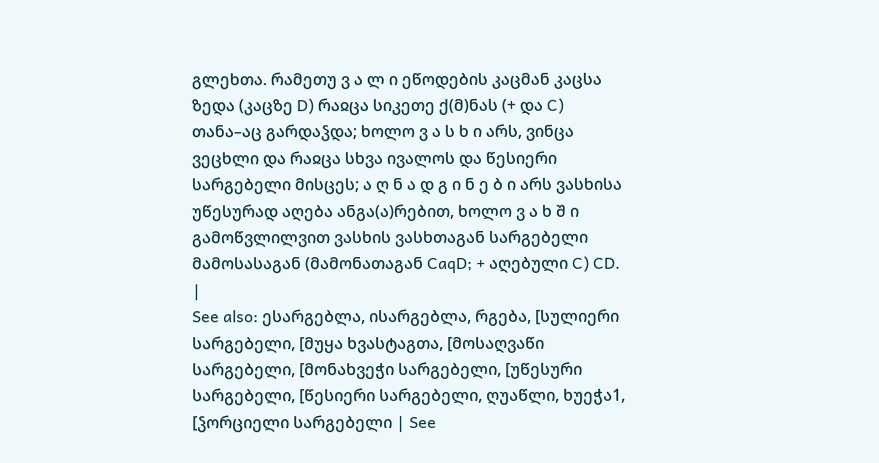გლეხთა. რამეთუ ვ ა ლ ი ეწოდების კაცმან კაცსა ზედა (კაცზე D) რაჲცა სიკეთე ქ(მ)ნას (+ და C) თანა–აც გარდაჴდა; ხოლო ვ ა ს ხ ი არს, ვინცა ვეცხლი და რაჲცა სხვა ივალოს და წესიერი სარგებელი მისცეს; ა ღ ნ ა დ გ ი ნ ე ბ ი არს ვასხისა უწესურად აღება ანგა(ა)რებით, ხოლო ვ ა ხ შ ი გამოწვლილვით ვასხის ვასხთაგან სარგებელი მამოსასაგან (მამონათაგან CaqD; + აღებული C) CD. |
See also: ესარგებლა, ისარგებლა, რგება, [სულიერი სარგებელი, [მუყა ხვასტაგთა, [მოსაღვაწი სარგებელი, [მონახვეჭი სარგებელი, [უწესური სარგებელი, [წესიერი სარგებელი, ღუაწლი, ხუეჭა1, [ჴორციელი სარგებელი | See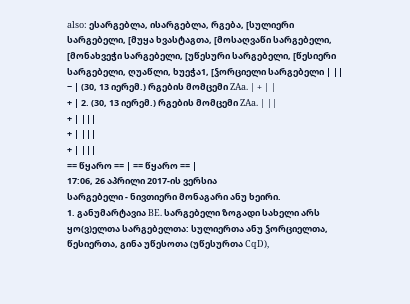also: ესარგებლა, ისარგებლა, რგება, [სულიერი სარგებელი, [მუყა ხვასტაგთა, [მოსაღვაწი სარგებელი, [მონახვეჭი სარგებელი, [უწესური სარგებელი, [წესიერი სარგებელი, ღუაწლი, ხუეჭა1, [ჴორციელი სარგებელი | ||
− | (30, 13 იერემ.) რგების მომცემი ZAa. | + | |
+ | 2. (30, 13 იერემ.) რგების მომცემი ZAa. | ||
+ | |||
+ | |||
+ | |||
== წყარო == | == წყარო == |
17:06, 26 აპრილი 2017-ის ვერსია
სარგებელი - ნივთიერი მონაგარი ანუ ხეირი.
1. განუმარტავია BE. სარგებელი ზოგადი სახელი არს ყო(ვ)ელთა სარგებელთა: სულიერთა ანუ ჴორციელთა, წესიერთა, გინა უწესოთა (უწესურთა CqD),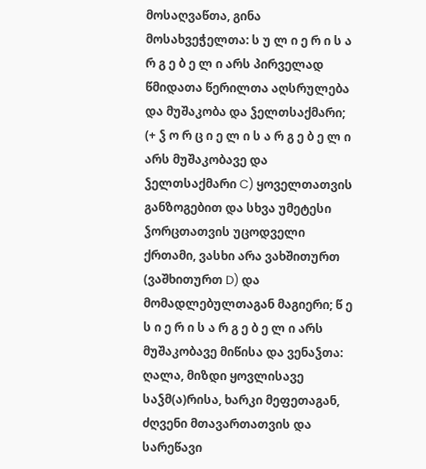მოსაღვაწთა, გინა მოსახვეჭელთა: ს უ ლ ი ე რ ი ს ა რ გ ე ბ ე ლ ი არს პირველად წმიდათა წერილთა აღსრულება და მუშაკობა და ჴელთსაქმარი; (+ ჴ ო რ ც ი ე ლ ი ს ა რ გ ე ბ ე ლ ი არს მუშაკობავე და ჴელთსაქმარი C) ყოველთათვის განზოგებით და სხვა უმეტესი ჴორცთათვის უცოდველი ქრთამი, ვასხი არა ვახშითურთ (ვაშხითურთ D) და მომადლებულთაგან მაგიერი; წ ე ს ი ე რ ი ს ა რ გ ე ბ ე ლ ი არს მუშაკობავე მიწისა და ვენაჴთა: ღალა, მიზდი ყოვლისავე საჴმ(ა)რისა, ხარკი მეფეთაგან, ძღვენი მთავართათვის და სარეწავი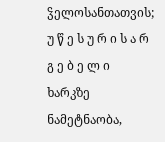ჴელოსანთათვის; უ წ ე ს უ რ ი ს ა რ გ ე ბ ე ლ ი ხარკზე ნამეტნაობა,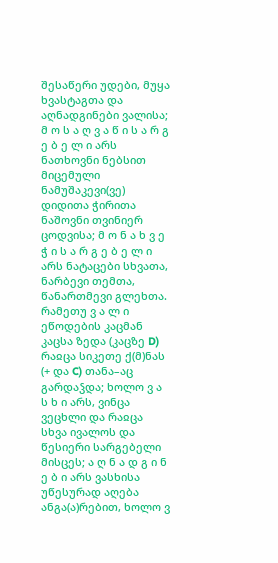შესაწერი უდები, მუყა ხვასტაგთა და აღნადგინები ვალისა; მ ო ს ა ღ ვ ა წ ი ს ა რ გ ე ბ ე ლ ი არს ნათხოვნი ნებსით მიცემული ნამუშაკევი(ვე) დიდითა ჭირითა ნაშოვნი თვინიერ ცოდვისა; მ ო ნ ა ხ ვ ე ჭ ი ს ა რ გ ე ბ ე ლ ი არს ნატაცები სხვათა, ნარბევი თემთა, წანართმევი გლეხთა. რამეთუ ვ ა ლ ი ეწოდების კაცმან კაცსა ზედა (კაცზე D) რაჲცა სიკეთე ქ(მ)ნას (+ და C) თანა–აც გარდაჴდა; ხოლო ვ ა ს ხ ი არს, ვინცა ვეცხლი და რაჲცა სხვა ივალოს და წესიერი სარგებელი მისცეს; ა ღ ნ ა დ გ ი ნ ე ბ ი არს ვასხისა უწესურად აღება ანგა(ა)რებით, ხოლო ვ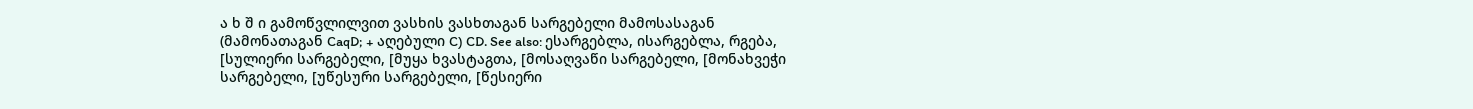ა ხ შ ი გამოწვლილვით ვასხის ვასხთაგან სარგებელი მამოსასაგან (მამონათაგან CaqD; + აღებული C) CD. See also: ესარგებლა, ისარგებლა, რგება, [სულიერი სარგებელი, [მუყა ხვასტაგთა, [მოსაღვაწი სარგებელი, [მონახვეჭი სარგებელი, [უწესური სარგებელი, [წესიერი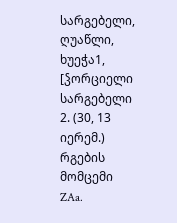სარგებელი, ღუაწლი, ხუეჭა1, [ჴორციელი სარგებელი
2. (30, 13 იერემ.) რგების მომცემი ZAa.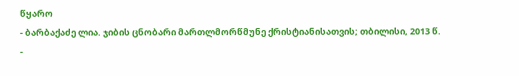წყარო
- ბარბაქაძე ლია. ჯიბის ცნობარი მართლმორწმუნე ქრისტიანისათვის; თბილისი, 2013 წ.
-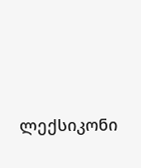ლექსიკონი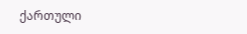ქართული